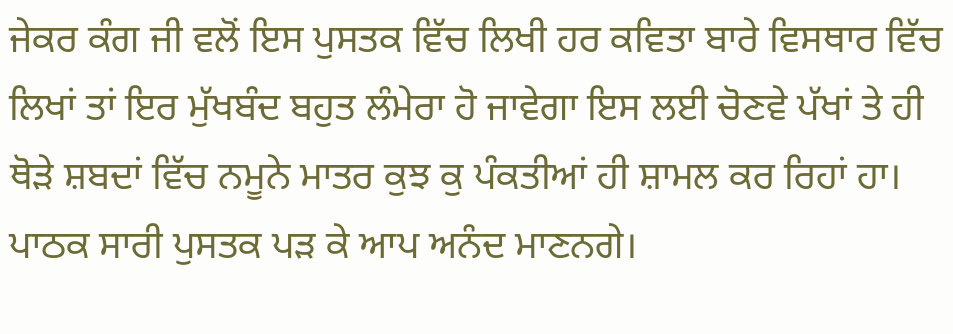ਜੇਕਰ ਕੰਗ ਜੀ ਵਲੋਂ ਇਸ ਪੁਸਤਕ ਵਿੱਚ ਲਿਖੀ ਹਰ ਕਵਿਤਾ ਬਾਰੇ ਵਿਸਥਾਰ ਵਿੱਚ ਲਿਖਾਂ ਤਾਂ ਇਰ ਮੁੱਖਬੰਦ ਬਹੁਤ ਲੰਮੇਰਾ ਹੋ ਜਾਵੇਗਾ ਇਸ ਲਈ ਚੋਣਵੇ ਪੱਖਾਂ ਤੇ ਹੀ ਥੋੜੇ ਸ਼ਬਦਾਂ ਵਿੱਚ ਨਮੂਨੇ ਮਾਤਰ ਕੁਝ ਕੁ ਪੰਕਤੀਆਂ ਹੀ ਸ਼ਾਮਲ ਕਰ ਰਿਹਾਂ ਹਾ। ਪਾਠਕ ਸਾਰੀ ਪੁਸਤਕ ਪੜ ਕੇ ਆਪ ਅਨੰਦ ਮਾਣਨਗੇ।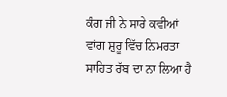ਕੰਗ ਜੀ ਨੇ ਸਾਰੇ ਕਵੀਆਂ ਵਾਂਗ ਸ਼ੁਰੂ ਵਿੱਚ ਨਿਮਰਤਾ ਸਾਹਿਤ ਰੱਬ ਦਾ ਨਾ ਲਿਆ ਹੈ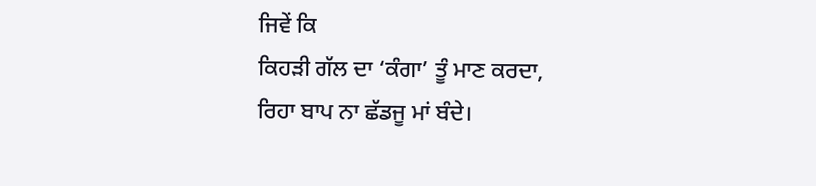ਜਿਵੇਂ ਕਿ
ਕਿਹੜੀ ਗੱਲ ਦਾ ‘ਕੰਗਾ’ ਤੂੰ ਮਾਣ ਕਰਦਾ,
ਰਿਹਾ ਬਾਪ ਨਾ ਛੱਡਜੂ ਮਾਂ ਬੰਦੇ।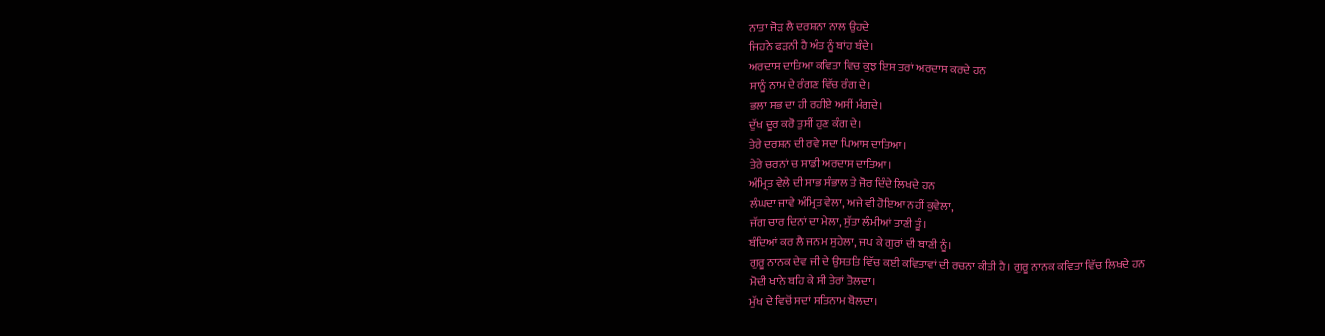ਨਾਤਾ ਜੋੜ ਲੈ ਦਰਸ਼ਨਾ ਨਾਲ ਉਹਦੇ
ਜਿਹਨੇ ਫੜਨੀ ਹੈ ਅੰਤ ਨੂੰ ਬਾਂਹ ਬੰਦੇ।
ਅਰਦਾਸ ਦਾਤਿਆ ਕਵਿਤਾ ਵਿਚ ਕੁਝ ਇਸ ਤਰਾਂ ਅਰਦਾਸ ਕਰਦੇ ਹਨ
ਸਾਨੂੰ ਨਾਮ ਦੇ ਰੰਗਣ ਵਿੱਚ ਰੰਗ ਦੇ।
ਭਲਾ ਸਭ ਦਾ ਹੀ ਰਹੀਏ ਅਸੀਂ ਮੰਗਦੇ।
ਦੁੱਖ ਦੂਰ ਕਰੋ ਤੁਸੀਂ ਹੁਣ ਕੰਗ ਦੇ।
ਤੇਰੇ ਦਰਸ਼ਨ ਦੀ ਰਵੇ ਸਦਾ ਪਿਆਸ ਦਾਤਿਆ।
ਤੇਰੇ ਚਰਨਾਂ ਚ ਸਾਡੀ ਅਰਦਾਸ ਦਾਤਿਆ।
ਅੰਮ੍ਰਿਤ ਵੇਲੇ ਦੀ ਸਾਭ ਸੰਭਾਲ ਤੇ ਜੋਰ ਦਿੰਦੇ ਲਿਖਦੇ ਹਨ
ਲੰਘਦਾ ਜਾਵੇ ਅੰਮ੍ਰਿਤ ਵੇਲਾ, ਅਜੇ ਵੀ ਹੋਇਆ ਨਹੀਂ ਕੁਵੇਲਾ,
ਜੱਗ ਚਾਰ ਦਿਨਾਂ ਦਾ ਮੇਲਾ, ਸੁੱਤਾ ਲੰਮੀਆਂ ਤਾਣੀ ਤੂੰ।
ਬੰਦਿਆਂ ਕਰ ਲੈ ਜਨਮ ਸੁਹੇਲਾ, ਜਪ ਕੇ ਗੁਰਾਂ ਦੀ ਬਾਣੀ ਨੂੰ।
ਗੁਰੂ ਨਾਨਕ ਦੇਵ ਜੀ ਦੇ ਉਸਤਤਿ ਵਿੱਚ ਕਈ ਕਵਿਤਾਵਾਂ ਦੀ ਰਚਨਾ ਕੀਤੀ ਹੈ। ਗੁਰੂ ਨਾਨਕ ਕਵਿਤਾ ਵਿੱਚ ਲਿਖਦੇ ਹਨ
ਮੋਦੀ ਖਾਨੇ ਬਹਿ ਕੇ ਸੀ ਤੇਰਾਂ ਤੋਲਦਾ।
ਮੁੱਖ ਦੇ ਵਿਚੋਂ ਸਦਾਂ ਸਤਿਨਾਮ ਬੋਲਦਾ।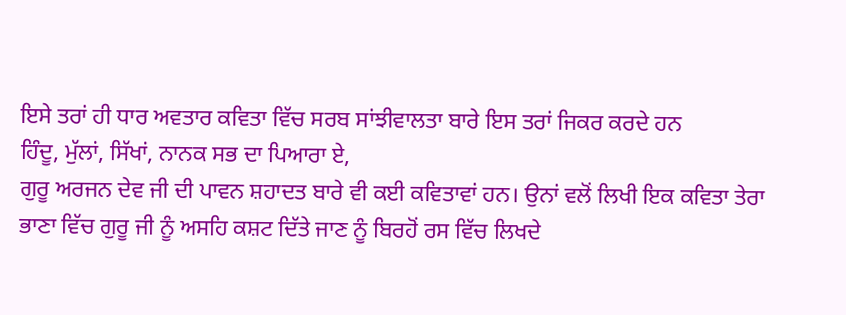ਇਸੇ ਤਰਾਂ ਹੀ ਧਾਰ ਅਵਤਾਰ ਕਵਿਤਾ ਵਿੱਚ ਸਰਬ ਸਾਂਝੀਵਾਲਤਾ ਬਾਰੇ ਇਸ ਤਰਾਂ ਜਿਕਰ ਕਰਦੇ ਹਨ
ਹਿੰਦੂ, ਮੁੱਲਾਂ, ਸਿੱਖਾਂ, ਨਾਨਕ ਸਭ ਦਾ ਪਿਆਰਾ ਏ,
ਗੁਰੂ ਅਰਜਨ ਦੇਵ ਜੀ ਦੀ ਪਾਵਨ ਸ਼ਹਾਦਤ ਬਾਰੇ ਵੀ ਕਈ ਕਵਿਤਾਵਾਂ ਹਨ। ਉਨਾਂ ਵਲੋਂ ਲਿਖੀ ਇਕ ਕਵਿਤਾ ਤੇਰਾ ਭਾਣਾ ਵਿੱਚ ਗੁਰੂ ਜੀ ਨੂੰ ਅਸਹਿ ਕਸ਼ਟ ਦਿੱਤੇ ਜਾਣ ਨੂੰ ਬਿਰਹੋਂ ਰਸ ਵਿੱਚ ਲਿਖਦੇ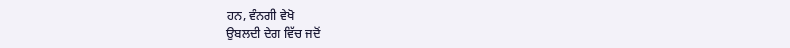ਹਨ, ਵੰਨਗੀ ਵੇਖੋ
ਉਬਲਦੀ ਦੇਗ ਵਿੱਚ ਜਦੋਂ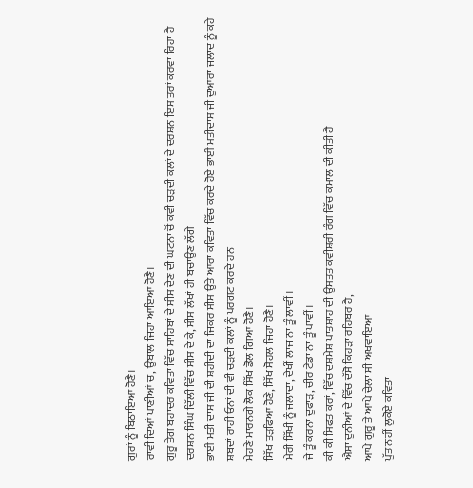ਗੁਰਾਂ ਨੂੰ ਬਿਠਾਇਆ ਹੋਣੈ।
ਰਾਵੀ ਦਿਆਂ ਪਾਣੀਆਂ ਚ, ਉਬਾਲ ਜਿਹਾ ਆਇਆ ਹੋਣੈ।
ਗੁਰੂ ਤੇਗ ਬਹਾਦਰ ਕਵਿਤਾ ਵਿੱਚ ਸਾਹਿਬਾਂ ਦੇ ਸੀਸ ਦੇਣ ਦੀ ਘਟਨਾ ਚੋਂ ਕਵੀ ਚੜਦੀ ਕਲਾਂ ਦੇ ਦਰਸ਼ਨ ਇਸ ਤਰਾਂ ਕਰਵਾ ਰਿਹਾ ਹੈ
ਦਰਸ਼ਨ ਸਿੰਘ ਦਿੱਲੀ ਵਿੱਚ ਸੀਸ ਦੇ ਕੇ, ਸੀਸ ਲੱਖਾਂ ਹੀ ਬਚਾਉਣ ਲੱਗੇ
ਭਾਈ ਮਤੀ ਦਾਸ ਜੀ ਦੀ ਸ਼ਹੀਦੀ ਦਾ ਜਿਕਰ ਸੀਸ ਉਤੇ ਆਰਾ ਕਵਿਤਾ ਵਿੱਚ ਕਰਦੇ ਹੋਏ ਭਾਈ ਮਤੀਦਾਸ ਜੀ ਦੁਆਰਾ ਜਲਾਦ ਨੂੰ ਕਹੇ ਸ਼ਬਦਾਂ ਰਾਹੀ ਓਨਾਂ ਦੀ ਵੀ ਚੜਦੀ ਕਲਾਂ ਨੂੰ ਪਰਗਟ ਕਰਦੇ ਹਨ
ਮੇਹਣੇ ਮਾਰਨਗੇ ਲੋਕ ਸਿੱਖ ਡੋਲ ਗਿਆ ਹੋਣੈ।
ਸਿੱਖ ਤੜਫਿਆ ਹੋਣੇ, ਸਿੱਖ ਸੋਹਲ ਜਿਹਾ ਹੋਣੈ।
ਮੇਰੀ ਸਿੱਖੀ ਨੂੰ ਜਲਾਦਾ, ਦੇਖੀਂ ਲਾਜ ਨਾ ਤੂੰ ਲਾਵੀਂ।
ਜੇ ਤੂੰ ਕਰਨਾ ਦੁਫਾੜ, ਚੀਰ ਟੇਡਾ ਨਾ ਤੂੰ ਪਾਵੀਂ।
ਕੀ ਕੀ ਸਿਫਤ ਕਰਾਂ, ਵਿੱਚ ਦਸ਼ਮੇਸ਼ ਪਾਤਸ਼ਾਹ ਦੀ ਉਸਤਤ ਕਵੀਸ਼ਰੀ ਰੰਗ ਵਿੱਚ ਕਮਾਲ ਦੀ ਕੀਤੀ ਹੈ
ਐਸਾ ਦੁਨੀਆਂ ਦੇ ਵਿੱਚ ਦੱਸੋ ਕਿਹੜਾ ਰਹਿਬਰ ਹੈ,
ਆਪੇ ਗੁਰੂ ਤੇ ਆਪੇ ਚੇਲਾ ਸੀ ਅਖਵਾਇਆ
ਪੁੱਤ ਨਹੀਂ ਲੁਕੋਏ ਕਵਿਤਾ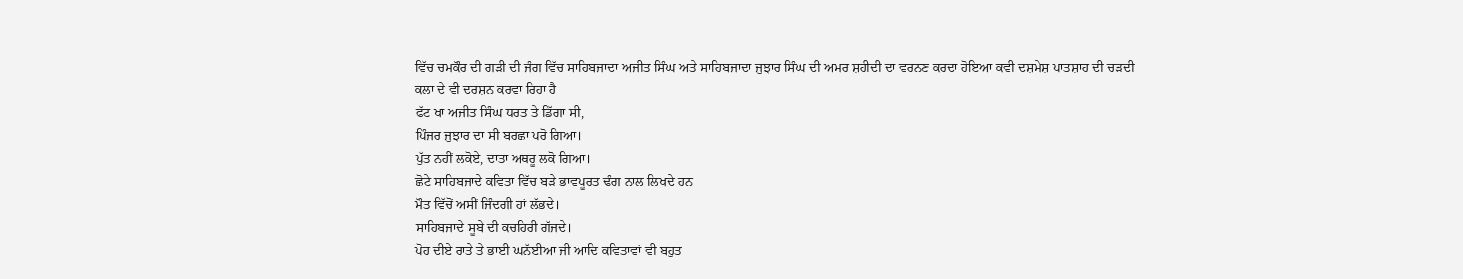ਵਿੱਚ ਚਮਕੌਰ ਦੀ ਗੜੀ ਦੀ ਜੰਗ ਵਿੱਚ ਸਾਹਿਬਜਾਦਾ ਅਜੀਤ ਸਿੰਘ ਅਤੇ ਸਾਹਿਬਜਾਦਾ ਜੁਝਾਰ ਸਿੰਘ ਦੀ ਅਮਰ ਸ਼ਹੀਦੀ ਦਾ ਵਰਨਣ ਕਰਦਾ ਹੋਇਆ ਕਵੀ ਦਸ਼ਮੇਸ਼ ਪਾਤਸ਼ਾਹ ਦੀ ਚੜਦੀ ਕਲਾ ਦੇ ਵੀ ਦਰਸ਼ਨ ਕਰਵਾ ਰਿਹਾ ਹੈ
ਫੱਟ ਖਾ ਅਜੀਤ ਸਿੰਘ ਧਰਤ ਤੇ ਡਿੱਗਾ ਸੀ,
ਪਿੰਜਰ ਜੁਝਾਰ ਦਾ ਸੀ ਬਰਛਾ ਪਰੋ ਗਿਆ।
ਪੁੱਤ ਨਹੀਂ ਲਕੋਏ, ਦਾਤਾ ਅਥਰੂ ਲਕੋ ਗਿਆ।
ਛੋਟੇ ਸਾਹਿਬਜਾਦੇ ਕਵਿਤਾ ਵਿੱਚ ਬੜੇ ਭਾਵਪੂਰਤ ਢੰਗ ਨਾਲ ਲਿਖਦੇ ਹਨ
ਮੌਤ ਵਿੱਚੋਂ ਅਸੀਂ ਜਿੰਦਗੀ ਹਾਂ ਲੱਭਦੇ।
ਸਾਹਿਬਜਾਦੇ ਸੂਬੇ ਦੀ ਕਚਹਿਰੀ ਗੱਜਦੇ।
ਪੋਹ ਦੀਏ ਰਾਤੇ ਤੇ ਭਾਈ ਘਨੱਈਆ ਜੀ ਆਦਿ ਕਵਿਤਾਵਾਂ ਵੀ ਬਹੁਤ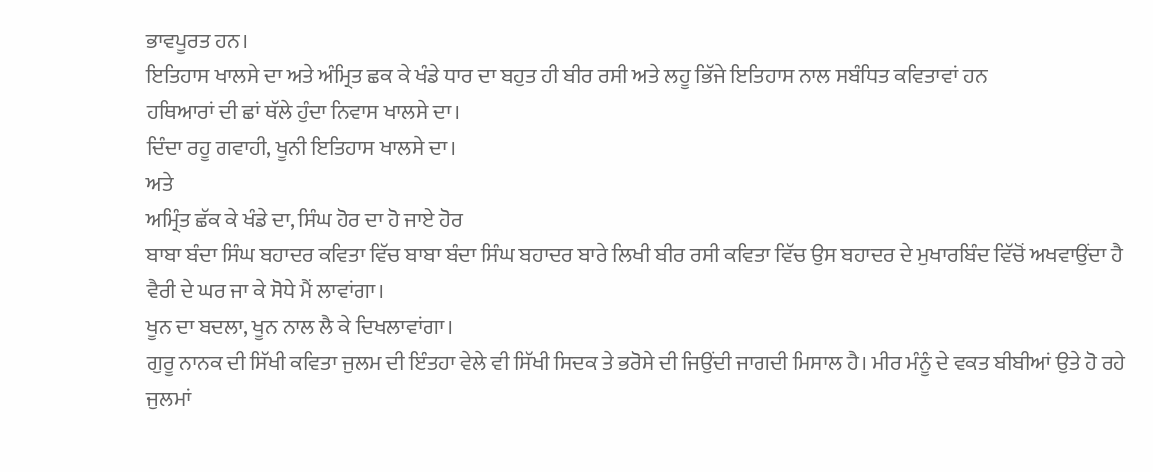ਭਾਵਪੂਰਤ ਹਨ।
ਇਤਿਹਾਸ ਖਾਲਸੇ ਦਾ ਅਤੇ ਅੰਮ੍ਰਿਤ ਛਕ ਕੇ ਖੰਡੇ ਧਾਰ ਦਾ ਬਹੁਤ ਹੀ ਬੀਰ ਰਸੀ ਅਤੇ ਲਹੂ ਭਿੱਜੇ ਇਤਿਹਾਸ ਨਾਲ ਸਬੰਧਿਤ ਕਵਿਤਾਵਾਂ ਹਨ
ਹਥਿਆਰਾਂ ਦੀ ਛਾਂ ਥੱਲੇ ਹੁੰਦਾ ਨਿਵਾਸ ਖਾਲਸੇ ਦਾ।
ਦਿੰਦਾ ਰਹੂ ਗਵਾਹੀ, ਖੂਨੀ ਇਤਿਹਾਸ ਖਾਲਸੇ ਦਾ।
ਅਤੇ
ਅਮ੍ਰਿੰਤ ਛੱਕ ਕੇ ਖੰਡੇ ਦਾ, ਸਿੰਘ ਹੋਰ ਦਾ ਹੋ ਜਾਏ ਹੋਰ
ਬਾਬਾ ਬੰਦਾ ਸਿੰਘ ਬਹਾਦਰ ਕਵਿਤਾ ਵਿੱਚ ਬਾਬਾ ਬੰਦਾ ਸਿੰਘ ਬਹਾਦਰ ਬਾਰੇ ਲਿਖੀ ਬੀਰ ਰਸੀ ਕਵਿਤਾ ਵਿੱਚ ਉਸ ਬਹਾਦਰ ਦੇ ਮੁਖਾਰਬਿੰਦ ਵਿੱਚੋਂ ਅਖਵਾਉਂਦਾ ਹੈ
ਵੈਰੀ ਦੇ ਘਰ ਜਾ ਕੇ ਸੋਧੇ ਮੈਂ ਲਾਵਾਂਗਾ।
ਖੂਨ ਦਾ ਬਦਲਾ, ਖੂਨ ਨਾਲ ਲੈ ਕੇ ਦਿਖਲਾਵਾਂਗਾ।
ਗੁਰੂ ਨਾਨਕ ਦੀ ਸਿੱਖੀ ਕਵਿਤਾ ਜੁਲਮ ਦੀ ਇੰਤਹਾ ਵੇਲੇ ਵੀ ਸਿੱਖੀ ਸਿਦਕ ਤੇ ਭਰੋਸੇ ਦੀ ਜਿਉਂਦੀ ਜਾਗਦੀ ਮਿਸਾਲ ਹੈ। ਮੀਰ ਮੰਨੂੰ ਦੇ ਵਕਤ ਬੀਬੀਆਂ ਉਤੇ ਹੋ ਰਹੇ ਜੁਲਮਾਂ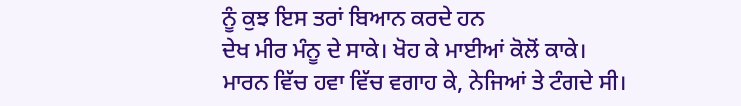ਨੂੰ ਕੁਝ ਇਸ ਤਰਾਂ ਬਿਆਨ ਕਰਦੇ ਹਨ
ਦੇਖ ਮੀਰ ਮੰਨੂ ਦੇ ਸਾਕੇ। ਖੋਹ ਕੇ ਮਾਈਆਂ ਕੋਲੋਂ ਕਾਕੇ।
ਮਾਰਨ ਵਿੱਚ ਹਵਾ ਵਿੱਚ ਵਗਾਹ ਕੇ, ਨੇਜਿਆਂ ਤੇ ਟੰਗਦੇ ਸੀ।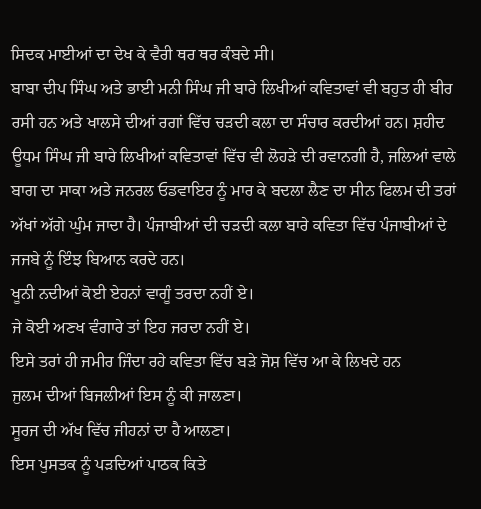ਸਿਦਕ ਮਾਈਆਂ ਦਾ ਦੇਖ ਕੇ ਵੈਰੀ ਥਰ ਥਰ ਕੰਬਦੇ ਸੀ।
ਬਾਬਾ ਦੀਪ ਸਿੰਘ ਅਤੇ ਭਾਈ ਮਨੀ ਸਿੰਘ ਜੀ ਬਾਰੇ ਲਿਖੀਆਂ ਕਵਿਤਾਵਾਂ ਵੀ ਬਹੁਤ ਹੀ ਬੀਰ ਰਸੀ ਹਨ ਅਤੇ ਖਾਲਸੇ ਦੀਆਂ ਰਗਾਂ ਵਿੱਚ ਚੜਦੀ ਕਲਾ ਦਾ ਸੰਚਾਰ ਕਰਦੀਆਂ ਹਨ। ਸ਼ਹੀਦ ਊਧਮ ਸਿੰਘ ਜੀ ਬਾਰੇ ਲਿਖੀਆਂ ਕਵਿਤਾਵਾਂ ਵਿੱਚ ਵੀ ਲੋਹੜੇ ਦੀ ਰਵਾਨਗੀ ਹੈ, ਜਲਿਆਂ ਵਾਲੇ ਬਾਗ ਦਾ ਸਾਕਾ ਅਤੇ ਜਨਰਲ ਓਡਵਾਇਰ ਨੂੰ ਮਾਰ ਕੇ ਬਦਲਾ ਲੈਣ ਦਾ ਸੀਨ ਫਿਲਮ ਦੀ ਤਰਾਂ ਅੱਖਾਂ ਅੱਗੇ ਘੁੰਮ ਜਾਦਾ ਹੈ। ਪੰਜਾਬੀਆਂ ਦੀ ਚੜਦੀ ਕਲਾ ਬਾਰੇ ਕਵਿਤਾ ਵਿੱਚ ਪੰਜਾਬੀਆਂ ਦੇ ਜਜਬੇ ਨੂੰ ਇੰਝ ਬਿਆਨ ਕਰਦੇ ਹਨ।
ਖੂਨੀ ਨਦੀਆਂ ਕੋਈ ਏਹਨਾਂ ਵਾਗੂੰ ਤਰਦਾ ਨਹੀਂ ਏ।
ਜੇ ਕੋਈ ਅਣਖ ਵੰਗਾਰੇ ਤਾਂ ਇਹ ਜਰਦਾ ਨਹੀਂ ਏ।
ਇਸੇ ਤਰਾਂ ਹੀ ਜਮੀਰ ਜਿੰਦਾ ਰਹੇ ਕਵਿਤਾ ਵਿੱਚ ਬੜੇ ਜੋਸ਼ ਵਿੱਚ ਆ ਕੇ ਲਿਖਦੇ ਹਨ
ਜੁਲਮ ਦੀਆਂ ਬਿਜਲੀਆਂ ਇਸ ਨੂੰ ਕੀ ਜਾਲਣਾ।
ਸੂਰਜ ਦੀ ਅੱਖ ਵਿੱਚ ਜੀਹਨਾਂ ਦਾ ਹੈ ਆਲਣਾ।
ਇਸ ਪੁਸਤਕ ਨੂੰ ਪੜਦਿਆਂ ਪਾਠਕ ਕਿਤੇ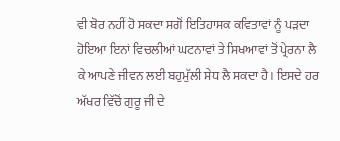ਵੀ ਬੋਰ ਨਹੀਂ ਹੋ ਸਕਦਾ ਸਗੋਂ ਇਤਿਹਾਸਕ ਕਵਿਤਾਵਾਂ ਨੂੰ ਪੜਦਾ ਹੋਇਆ ਇਨਾਂ ਵਿਚਲੀਆਂ ਘਟਨਾਵਾਂ ਤੇ ਸਿਖਆਵਾਂ ਤੋਂ ਪ੍ਰੇਰਨਾ ਲੈ ਕੇ ਆਪਣੇ ਜੀਵਨ ਲਈ ਬਹੁਮੁੱਲੀ ਸੇਧ ਲੈ ਸਕਦਾ ਹੈ। ਇਸਦੇ ਹਰ ਅੱਖਰ ਵਿੱਚੋਂ ਗੁਰੂ ਜੀ ਦੇ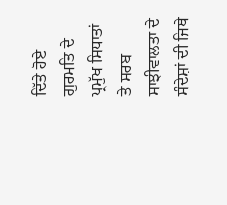ਦਿੱਤੇ ਹੋਏ ਗੁਰਮਤਿ ਦੇ ਪ੍ਰਮੁੱਖ ਸਿਧਾਤਾਂ ਤੇ ਸਰਬ ਸਾਝੀਵਾਲਤਾ ਦੇ ਸੰਦੇਸ਼ਾਂ ਦੀ ਜਿਥੇ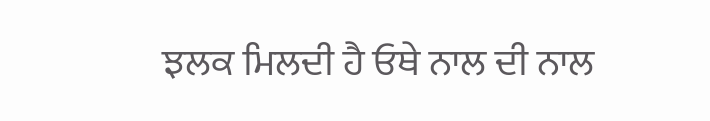ਝਲਕ ਮਿਲਦੀ ਹੈ ਓਥੇ ਨਾਲ ਦੀ ਨਾਲ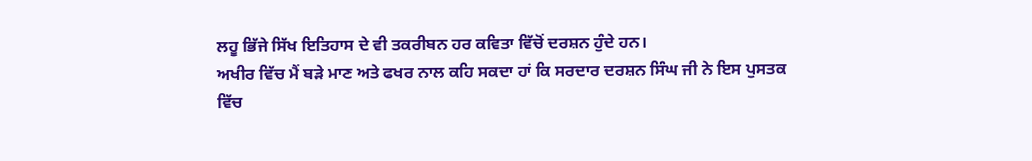ਲਹੂ ਭਿੱਜੇ ਸਿੱਖ ਇਤਿਹਾਸ ਦੇ ਵੀ ਤਕਰੀਬਨ ਹਰ ਕਵਿਤਾ ਵਿੱਚੋਂ ਦਰਸ਼ਨ ਹੁੰਦੇ ਹਨ।
ਅਖੀਰ ਵਿੱਚ ਮੈਂ ਬੜੇ ਮਾਣ ਅਤੇ ਫਖਰ ਨਾਲ ਕਹਿ ਸਕਦਾ ਹਾਂ ਕਿ ਸਰਦਾਰ ਦਰਸ਼ਨ ਸਿੰਘ ਜੀ ਨੇ ਇਸ ਪੁਸਤਕ ਵਿੱਚ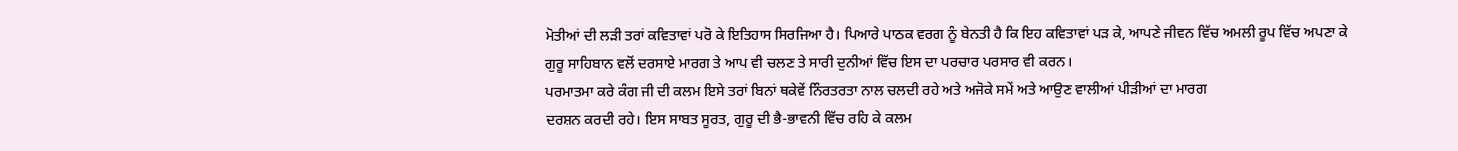ਮੋਤੀਆਂ ਦੀ ਲੜੀ ਤਰਾਂ ਕਵਿਤਾਵਾਂ ਪਰੋ ਕੇ ਇਤਿਹਾਸ ਸਿਰਜਿਆ ਹੈ। ਪਿਆਰੇ ਪਾਠਕ ਵਰਗ ਨੂੰ ਬੇਨਤੀ ਹੈ ਕਿ ਇਹ ਕਵਿਤਾਵਾਂ ਪੜ ਕੇ, ਆਪਣੇ ਜੀਵਨ ਵਿੱਚ ਅਮਲੀ ਰੂਪ ਵਿੱਚ ਅਪਣਾ ਕੇ ਗੁਰੂ ਸਾਹਿਬਾਨ ਵਲੋਂ ਦਰਸਾਏ ਮਾਰਗ ਤੇ ਆਪ ਵੀ ਚਲਣ ਤੇ ਸਾਰੀ ਦੁਨੀਆਂ ਵਿੱਚ ਇਸ ਦਾ ਪਰਚਾਰ ਪਰਸਾਰ ਵੀ ਕਰਨ।
ਪਰਮਾਤਮਾ ਕਰੇ ਕੰਗ ਜੀ ਦੀ ਕਲਮ ਇਸੇ ਤਰਾਂ ਬਿਨਾਂ ਥਕੇਵੇਂ ਨਿੰਰਤਰਤਾ ਨਾਲ ਚਲਦੀ ਰਹੇ ਅਤੇ ਅਜੋਕੇ ਸਮੇਂ ਅਤੇ ਆਉਣ ਵਾਲੀਆਂ ਪੀੜੀਆਂ ਦਾ ਮਾਰਗ
ਦਰਸ਼ਨ ਕਰਦੀ ਰਹੇ। ਇਸ ਸਾਬਤ ਸੂਰਤ, ਗੁਰੂ ਦੀ ਭੈ-ਭਾਵਨੀ ਵਿੱਚ ਰਹਿ ਕੇ ਕਲਮ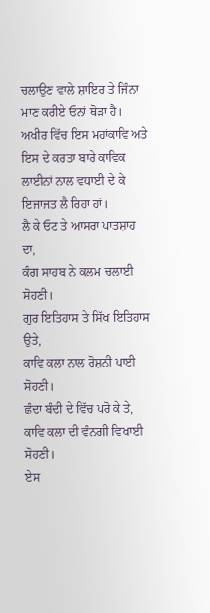ਚਲਾਉਣ ਵਾਲੇ ਸ਼ਾਇਰ ਤੇ ਜਿੰਨਾ ਮਾਣ ਕਰੀਏ ਓਨਾਂ ਥੋੜਾ ਹੈ।
ਅਖੀਰ ਵਿੱਚ ਇਸ ਮਹਾਂਕਾਵਿ ਅਤੇ ਇਸ ਦੇ ਕਰਤਾ ਬਾਰੇ ਕਾਵਿਕ ਲਾਈਨਾਂ ਨਾਲ ਵਧਾਈ ਦੇ ਕੇ ਇਜਾਜਤ ਲੈ ਰਿਹਾ ਹਾਂ।
ਲੈ ਕੇ ਓਟ ਤੇ ਆਸਰਾ ਪਾਤਸ਼ਾਹ ਦਾ,
ਕੰਗ ਸਾਹਬ ਨੇ ਕਲਮ ਚਲਾਈ ਸੋਹਣੀ।
ਗੁਰ ਇਤਿਹਾਸ ਤੇ ਸਿੱਖ ਇਤਿਹਾਸ ਉਤੇ,
ਕਾਵਿ ਕਲਾ ਨਾਲ ਰੋਸ਼ਨੀ ਪਾਈ ਸੋਹਣੀ।
ਛੰਦਾ ਬੰਦੀ ਦੇ ਵਿੱਚ ਪਰੋ ਕੇ ਤੇ,
ਕਾਵਿ ਕਲਾ ਦੀ ਵੰਨਗੀ ਵਿਖਾਈ ਸੋਹਣੀ।
ਏਸ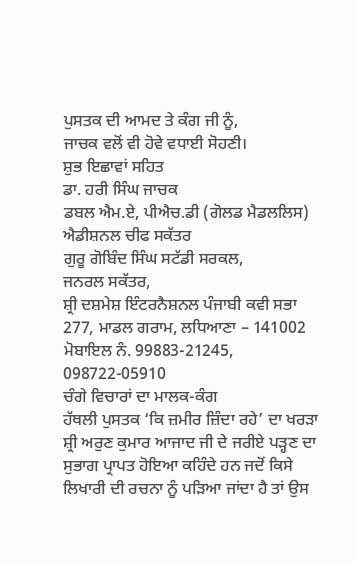ਪੁਸਤਕ ਦੀ ਆਮਦ ਤੇ ਕੰਗ ਜੀ ਨੂੰ,
ਜਾਚਕ ਵਲੋਂ ਵੀ ਹੋਵੇ ਵਧਾਈ ਸੋਹਣੀ।
ਸ਼ੁਭ ਇਛਾਵਾਂ ਸਹਿਤ
ਡਾ. ਹਰੀ ਸਿੰਘ ਜਾਚਕ
ਡਬਲ ਐਮ.ਏ, ਪੀਐਚ.ਡੀ (ਗੋਲਡ ਮੈਡਲਲਿਸ)
ਐਡੀਸ਼ਨਲ ਚੀਫ ਸਕੱਤਰ
ਗੁਰੂ ਗੋਬਿੰਦ ਸਿੰਘ ਸਟੱਡੀ ਸਰਕਲ,
ਜਨਰਲ ਸਕੱਤਰ,
ਸ਼੍ਰੀ ਦਸ਼ਮੇਸ਼ ਇੰਟਰਨੈਸ਼ਨਲ ਪੰਜਾਬੀ ਕਵੀ ਸਭਾ
277, ਮਾਡਲ ਗਰਾਮ, ਲਧਿਆਣਾ – 141002
ਮੋਬਾਇਲ ਨੰ. 99883-21245,
098722-05910
ਚੰਗੇ ਵਿਚਾਰਾਂ ਦਾ ਮਾਲਕ-ਕੰਗ
ਹੱਥਲੀ ਪੁਸਤਕ ‘ਕਿ ਜ਼ਮੀਰ ਜ਼ਿੰਦਾ ਰਹੇ’ ਦਾ ਖਰੜਾ ਸ਼੍ਰੀ ਅਰੁਣ ਕੁਮਾਰ ਆਜਾਦ ਜੀ ਦੇ ਜਰੀਏ ਪੜ੍ਹਣ ਦਾ ਸੁਭਾਗ ਪ੍ਰਾਪਤ ਹੋਇਆ ਕਹਿੰਦੇ ਹਨ ਜਦੋਂ ਕਿਸੇ ਲਿਖਾਰੀ ਦੀ ਰਚਨਾ ਨੂੰ ਪੜਿਆ ਜਾਂਦਾ ਹੈ ਤਾਂ ਉਸ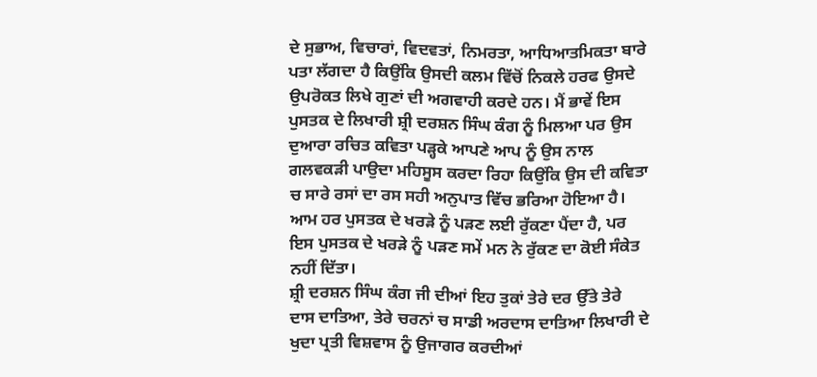ਦੇ ਸੁਭਾਅ, ਵਿਚਾਰਾਂ, ਵਿਦਵਤਾਂ, ਨਿਮਰਤਾ, ਆਧਿਆਤਮਿਕਤਾ ਬਾਰੇ ਪਤਾ ਲੱਗਦਾ ਹੈ ਕਿਉਂਕਿ ਉਸਦੀ ਕਲਮ ਵਿੱਚੋਂ ਨਿਕਲੇ ਹਰਫ ਉਸਦੇ ਉਪਰੋਕਤ ਲਿਖੇ ਗੁਣਾਂ ਦੀ ਅਗਵਾਹੀ ਕਰਦੇ ਹਨ। ਮੈਂ ਭਾਵੇਂ ਇਸ ਪੁਸਤਕ ਦੇ ਲਿਖਾਰੀ ਸ਼੍ਰੀ ਦਰਸ਼ਨ ਸਿੰਘ ਕੰਗ ਨੂੰ ਮਿਲਆ ਪਰ ਉਸ ਦੁਆਰਾ ਰਚਿਤ ਕਵਿਤਾ ਪੜ੍ਹਕੇ ਆਪਣੇ ਆਪ ਨੂੰ ਉਸ ਨਾਲ ਗਲਵਕੜੀ ਪਾਉਦਾ ਮਹਿਸੂਸ ਕਰਦਾ ਰਿਹਾ ਕਿਉਂਕਿ ਉਸ ਦੀ ਕਵਿਤਾ ਚ ਸਾਰੇ ਰਸਾਂ ਦਾ ਰਸ ਸਹੀ ਅਨੁਪਾਤ ਵਿੱਚ ਭਰਿਆ ਹੋਇਆ ਹੈ। ਆਮ ਹਰ ਪੁਸਤਕ ਦੇ ਖਰੜੇ ਨੂੰ ਪੜਣ ਲਈ ਰੁੱਕਣਾ ਪੈਂਦਾ ਹੈ, ਪਰ ਇਸ ਪੁਸਤਕ ਦੇ ਖਰੜੇ ਨੂੰ ਪੜਣ ਸਮੇਂ ਮਨ ਨੇ ਰੁੱਕਣ ਦਾ ਕੋਈ ਸੰਕੇਤ ਨਹੀਂ ਦਿੱਤਾ।
ਸ਼੍ਰੀ ਦਰਸ਼ਨ ਸਿੰਘ ਕੰਗ ਜੀ ਦੀਆਂ ਇਹ ਤੁਕਾਂ ਤੇਰੇ ਦਰ ਉੱਤੇ ਤੇਰੇ ਦਾਸ ਦਾਤਿਆ, ਤੇਰੇ ਚਰਨਾਂ ਚ ਸਾਡੀ ਅਰਦਾਸ ਦਾਤਿਆ ਲਿਖਾਰੀ ਦੇ ਖੁਦਾ ਪ੍ਰਤੀ ਵਿਸ਼ਵਾਸ ਨੂੰ ਉਜਾਗਰ ਕਰਦੀਆਂ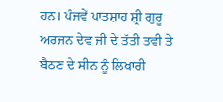ਹਨ। ਪੰਜਵੇਂ ਪਾਤਸ਼ਾਹ ਸ਼੍ਰੀ ਗੁਰੂ ਅਰਜਨ ਦੇਵ ਜੀ ਦੇ ਤੱਤੀ ਤਵੀ ਤੇ ਬੈਠਣ ਦੇ ਸੀਨ ਨੂੰ ਲਿਖਾਰੀ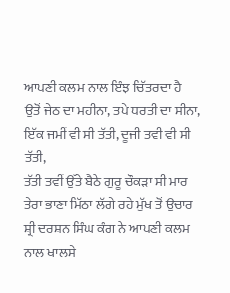ਆਪਣੀ ਕਲਮ ਨਾਲ ਇੰਝ ਚਿੱਤਰਦਾ ਹੈ
ਉਤੋਂ ਜੇਠ ਦਾ ਮਹੀਨਾ, ਤਪੇ ਧਰਤੀ ਦਾ ਸੀਨਾ,
ਇੱਕ ਜਮੀਂ ਵੀ ਸੀ ਤੱਤੀ, ਦੂਜੀ ਤਵੀ ਵੀ ਸੀ ਤੱਤੀ,
ਤੱਤੀ ਤਵੀਂ ਉੱਤੇ ਬੈਠੇ ਗੁਰੂ ਚੌਕੜਾ ਸੀ ਮਾਰ
ਤੇਰਾ ਭਾਣਾ ਮਿੱਠਾ ਲੱਗੇ ਰਹੇ ਮੁੱਖ ਤੋਂ ਉਚਾਰ
ਸ਼੍ਰੀ ਦਰਸ਼ਨ ਸਿੰਘ ਕੰਗ ਨੇ ਆਪਣੀ ਕਲਮ ਨਾਲ ਖਾਲਸੇ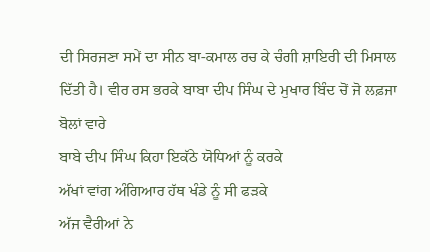ਦੀ ਸਿਰਜਣਾ ਸਮੇਂ ਦਾ ਸੀਨ ਬਾ-ਕਮਾਲ ਰਚ ਕੇ ਚੰਗੀ ਸ਼ਾਇਰੀ ਦੀ ਮਿਸਾਲ ਦਿੱਤੀ ਹੈ। ਵੀਰ ਰਸ ਭਰਕੇ ਬਾਬਾ ਦੀਪ ਸਿੰਘ ਦੇ ਮੁਖਾਰ ਬਿੰਦ ਚੋਂ ਜੋ ਲਫ਼ਜਾ ਬੋਲਾਂ ਵਾਰੇ
ਬਾਬੇ ਦੀਪ ਸਿੰਘ ਕਿਹਾ ਇਕੱਠੇ ਯੋਧਿਆਂ ਨੂੰ ਕਰਕੇ
ਅੱਖਾਂ ਵਾਂਗ ਅੰਗਿਆਰ ਹੱਥ ਖੰਡੇ ਨੂੰ ਸੀ ਫੜਕੇ
ਅੱਜ ਵੈਰੀਆਂ ਨੇ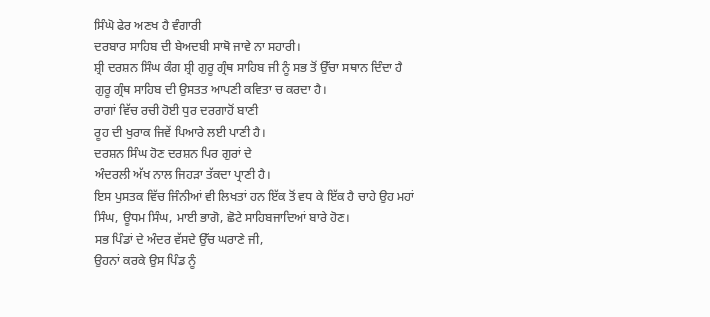ਸਿੰਘੋ ਫੇਰ ਅਣਖ ਹੈ ਵੰਗਾਰੀ
ਦਰਬਾਰ ਸਾਹਿਬ ਦੀ ਬੇਅਦਬੀ ਸਾਥੋ ਜਾਵੇ ਨਾ ਸਹਾਰੀ।
ਸ਼੍ਰੀ ਦਰਸ਼ਨ ਸਿੰਘ ਕੰਗ ਸ਼੍ਰੀ ਗੁਰੂ ਗ੍ਰੰਥ ਸਾਹਿਬ ਜੀ ਨੂੰ ਸਭ ਤੋਂ ਉੱਚਾ ਸਥਾਨ ਦਿੰਦਾ ਹੈ ਗੁਰੂ ਗ੍ਰੰਥ ਸਾਹਿਬ ਦੀ ਉਸਤਤ ਆਪਣੀ ਕਵਿਤਾ ਚ ਕਰਦਾ ਹੈ।
ਰਾਗਾਂ ਵਿੱਚ ਰਚੀ ਹੋਈ ਧੁਰ ਦਰਗਾਹੋਂ ਬਾਣੀ
ਰੂਹ ਦੀ ਖੁਰਾਕ ਜਿਵੇਂ ਪਿਆਰੇ ਲਈ ਪਾਣੀ ਹੈ।
ਦਰਸ਼ਨ ਸਿੰਘ ਹੋਣ ਦਰਸ਼ਨ ਪਿਰ ਗੁਰਾਂ ਦੇ
ਅੰਦਰਲੀ ਅੱਖ ਨਾਲ ਜਿਹੜਾ ਤੱਕਦਾ ਪ੍ਰਾਣੀ ਹੈ।
ਇਸ ਪੁਸਤਕ ਵਿੱਚ ਜਿੰਨੀਆਂ ਵੀ ਲਿਖਤਾਂ ਹਨ ਇੱਕ ਤੋਂ ਵਧ ਕੇ ਇੱਕ ਹੈ ਚਾਹੇ ਉਹ ਮਹਾਂ ਸਿੰਘ, ਊਧਮ ਸਿੰਘ, ਮਾਈ ਭਾਗੋ, ਛੋਟੇ ਸਾਹਿਬਜਾਦਿਆਂ ਬਾਰੇ ਹੋਣ।
ਸਭ ਪਿੰਡਾਂ ਦੇ ਅੰਦਰ ਵੱਸਦੇ ਉੱਚ ਘਰਾਣੇ ਜੀ,
ਉਹਨਾਂ ਕਰਕੇ ਉਸ ਪਿੰਡ ਨੂੰ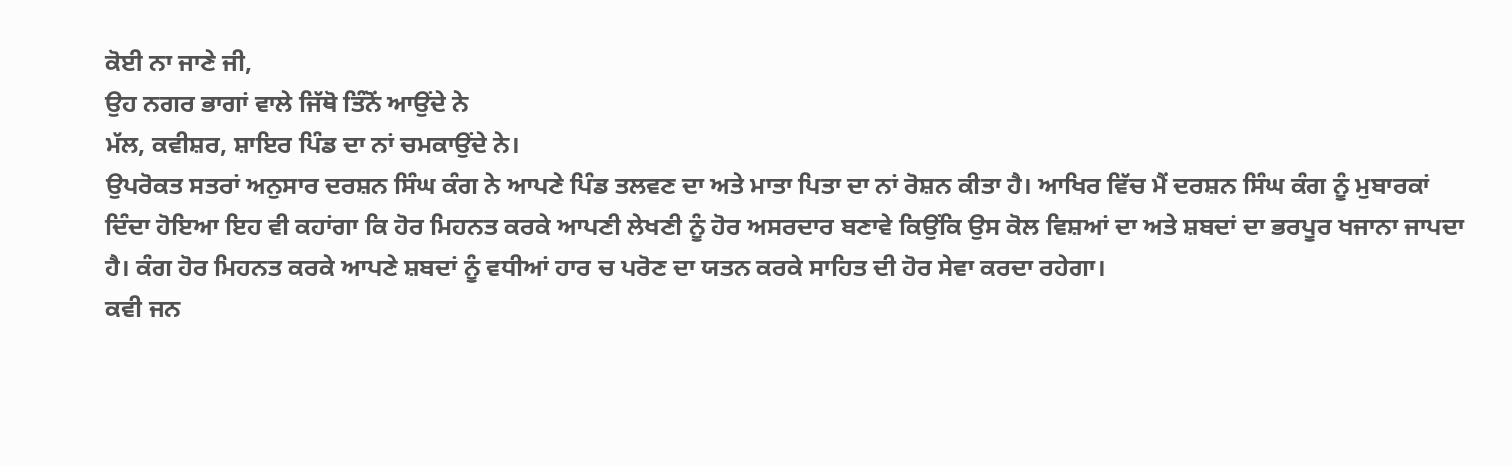ਕੋਈ ਨਾ ਜਾਣੇ ਜੀ,
ਉਹ ਨਗਰ ਭਾਗਾਂ ਵਾਲੇ ਜਿੱਥੋ ਤਿੰਨੋਂ ਆਉਂਦੇ ਨੇ
ਮੱਲ, ਕਵੀਸ਼ਰ, ਸ਼ਾਇਰ ਪਿੰਡ ਦਾ ਨਾਂ ਚਮਕਾਉਂਦੇ ਨੇ।
ਉਪਰੋਕਤ ਸਤਰਾਂ ਅਨੁਸਾਰ ਦਰਸ਼ਨ ਸਿੰਘ ਕੰਗ ਨੇ ਆਪਣੇ ਪਿੰਡ ਤਲਵਣ ਦਾ ਅਤੇ ਮਾਤਾ ਪਿਤਾ ਦਾ ਨਾਂ ਰੋਸ਼ਨ ਕੀਤਾ ਹੈ। ਆਖਿਰ ਵਿੱਚ ਮੈਂ ਦਰਸ਼ਨ ਸਿੰਘ ਕੰਗ ਨੂੰ ਮੁਬਾਰਕਾਂ ਦਿੰਦਾ ਹੋਇਆ ਇਹ ਵੀ ਕਹਾਂਗਾ ਕਿ ਹੋਰ ਮਿਹਨਤ ਕਰਕੇ ਆਪਣੀ ਲੇਖਣੀ ਨੂੰ ਹੋਰ ਅਸਰਦਾਰ ਬਣਾਵੇ ਕਿਉਂਕਿ ਉਸ ਕੋਲ ਵਿਸ਼ਆਂ ਦਾ ਅਤੇ ਸ਼ਬਦਾਂ ਦਾ ਭਰਪੂਰ ਖਜਾਨਾ ਜਾਪਦਾ ਹੈ। ਕੰਗ ਹੋਰ ਮਿਹਨਤ ਕਰਕੇ ਆਪਣੇ ਸ਼ਬਦਾਂ ਨੂੰ ਵਧੀਆਂ ਹਾਰ ਚ ਪਰੋਣ ਦਾ ਯਤਨ ਕਰਕੇ ਸਾਹਿਤ ਦੀ ਹੋਰ ਸੇਵਾ ਕਰਦਾ ਰਹੇਗਾ।
ਕਵੀ ਜਨ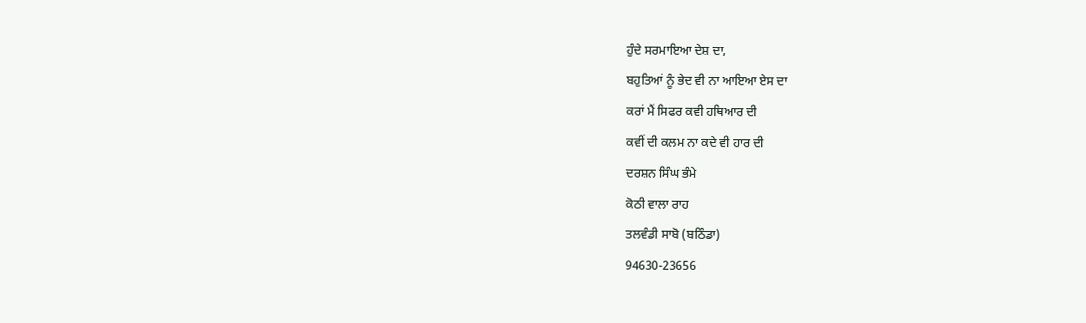ਹੁੰਦੇ ਸਰਮਾਇਆ ਦੇਸ਼ ਦਾ,
ਬਹੁਤਿਆਂ ਨੂੰ ਭੇਦ ਵੀ ਨਾ ਆਇਆ ਏਸ ਦਾ
ਕਰਾਂ ਮੈਂ ਸਿਫਰ ਕਵੀ ਹਥਿਆਰ ਦੀ
ਕਵੀਂ ਦੀ ਕਲਮ ਨਾ ਕਦੇ ਵੀ ਹਾਰ ਦੀ
ਦਰਸ਼ਨ ਸਿੰਘ ਭੰਮੇ
ਕੋਠੀ ਵਾਲਾ ਰਾਹ
ਤਲਵੰਡੀ ਸਾਬੋ (ਬਠਿੰਡਾ)
94630-23656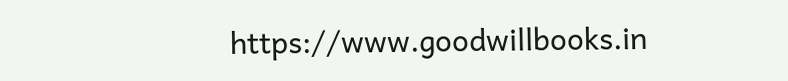https://www.goodwillbooks.in